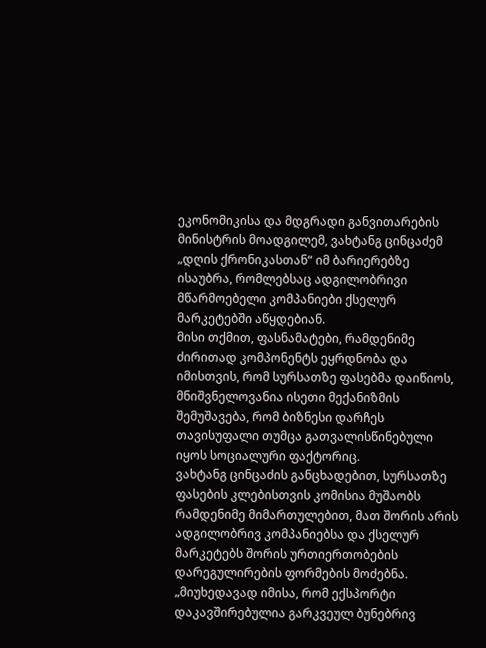ეკონომიკისა და მდგრადი განვითარების მინისტრის მოადგილემ, ვახტანგ ცინცაძემ „დღის ქრონიკასთან“ იმ ბარიერებზე ისაუბრა, რომლებსაც ადგილობრივი მწარმოებელი კომპანიები ქსელურ მარკეტებში აწყდებიან.
მისი თქმით, ფასნამატები, რამდენიმე ძირითად კომპონენტს ეყრდნობა და იმისთვის, რომ სურსათზე ფასებმა დაიწიოს, მნიშვნელოვანია ისეთი მექანიზმის შემუშავება, რომ ბიზნესი დარჩეს თავისუფალი თუმცა გათვალისწინებული იყოს სოციალური ფაქტორიც.
ვახტანგ ცინცაძის განცხადებით, სურსათზე ფასების კლებისთვის კომისია მუშაობს რამდენიმე მიმართულებით, მათ შორის არის ადგილობრივ კომპანიებსა და ქსელურ მარკეტებს შორის ურთიერთობების დარეგულირების ფორმების მოძებნა.
„მიუხედავად იმისა, რომ ექსპორტი დაკავშირებულია გარკვეულ ბუნებრივ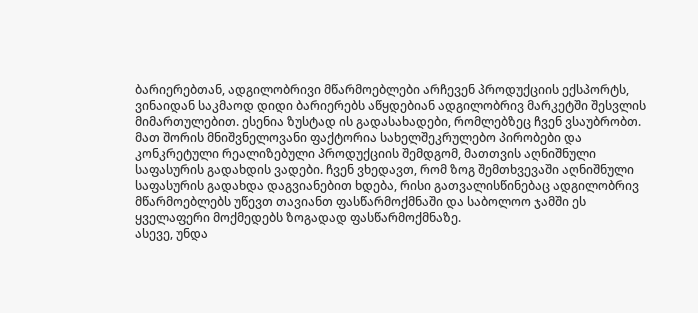ბარიერებთან, ადგილობრივი მწარმოებლები არჩევენ პროდუქციის ექსპორტს, ვინაიდან საკმაოდ დიდი ბარიერებს აწყდებიან ადგილობრივ მარკეტში შესვლის მიმართულებით. ესენია ზუსტად ის გადასახადები, რომლებზეც ჩვენ ვსაუბრობთ. მათ შორის მნიშვნელოვანი ფაქტორია სახელშეკრულებო პირობები და კონკრეტული რეალიზებული პროდუქციის შემდგომ, მათთვის აღნიშნული საფასურის გადახდის ვადები. ჩვენ ვხედავთ, რომ ზოგ შემთხვევაში აღნიშნული საფასურის გადახდა დაგვიანებით ხდება, რისი გათვალისწინებაც ადგილობრივ მწარმოებლებს უწევთ თავიანთ ფასწარმოქმნაში და საბოლოო ჯამში ეს ყველაფერი მოქმედებს ზოგადად ფასწარმოქმნაზე.
ასევე, უნდა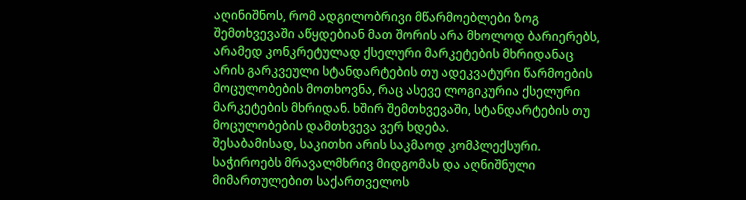აღინიშნოს, რომ ადგილობრივი მწარმოებლები ზოგ შემთხვევაში აწყდებიან მათ შორის არა მხოლოდ ბარიერებს, არამედ კონკრეტულად ქსელური მარკეტების მხრიდანაც არის გარკვეული სტანდარტების თუ ადეკვატური წარმოების მოცულობების მოთხოვნა, რაც ასევე ლოგიკურია ქსელური მარკეტების მხრიდან. ხშირ შემთხვევაში, სტანდარტების თუ მოცულობების დამთხვევა ვერ ხდება.
შესაბამისად, საკითხი არის საკმაოდ კომპლექსური. საჭიროებს მრავალმხრივ მიდგომას და აღნიშნული მიმართულებით საქართველოს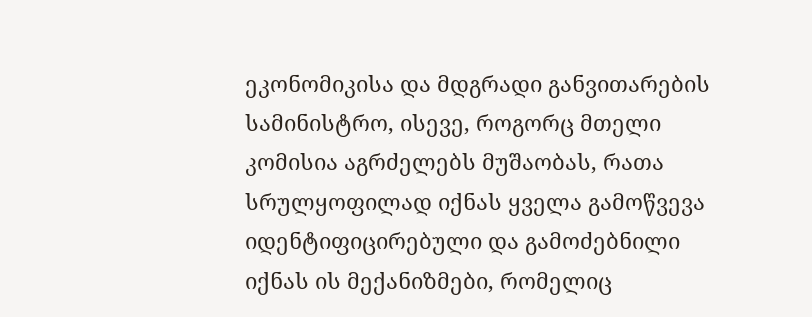ეკონომიკისა და მდგრადი განვითარების სამინისტრო, ისევე, როგორც მთელი კომისია აგრძელებს მუშაობას, რათა სრულყოფილად იქნას ყველა გამოწვევა იდენტიფიცირებული და გამოძებნილი იქნას ის მექანიზმები, რომელიც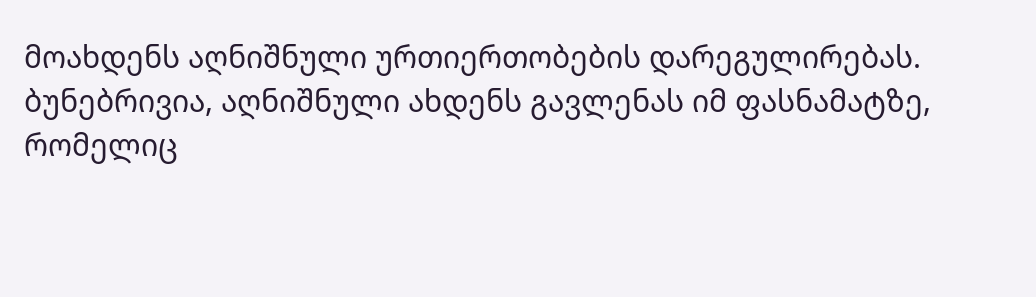მოახდენს აღნიშნული ურთიერთობების დარეგულირებას.
ბუნებრივია, აღნიშნული ახდენს გავლენას იმ ფასნამატზე, რომელიც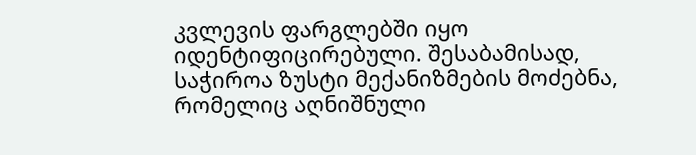კვლევის ფარგლებში იყო იდენტიფიცირებული. შესაბამისად, საჭიროა ზუსტი მექანიზმების მოძებნა, რომელიც აღნიშნული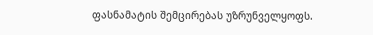ფასნამატის შემცირებას უზრუნველყოფს.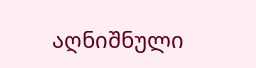აღნიშნული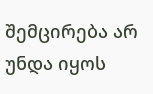შემცირება არ უნდა იყოს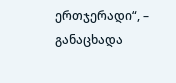ერთჯერადი“, – განაცხადა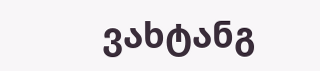ვახტანგ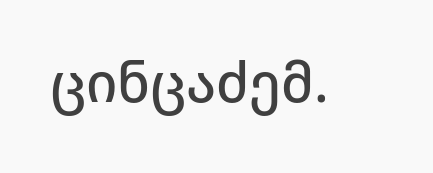ცინცაძემ.